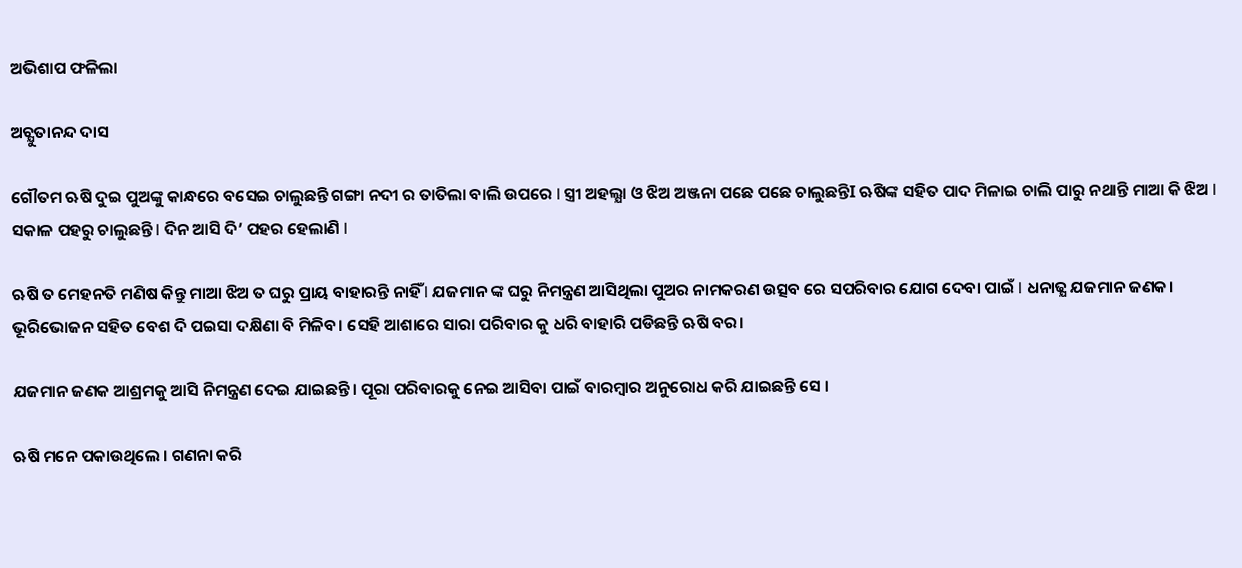ଅଭିଶାପ ଫଳିଲା

ଅଚ୍ଯୁତାନନ୍ଦ ଦାସ

ଗୌତମ ଋଷି ଦୁଇ ପୁଅଙ୍କୁ କାନ୍ଧରେ ବସେଇ ଚାଲୁଛନ୍ତି ଗଙ୍ଗା ନଦୀ ର ତାତିଲା ବାଲି ଉପରେ I ସ୍ତ୍ରୀ ଅହଲ୍ଯା ଓ ଝିଅ ଅଞ୍ଜନା ପଛେ ପଛେ ଚାଲୁଛନ୍ତିI ଋଷିଙ୍କ ସହିତ ପାଦ ମିଳାଇ ଚାଲି ପାରୁ ନଥାନ୍ତି ମାଆ କି ଝିଅ I ସକାଳ ପହରୁ ଚାଲୁଛନ୍ତି I ଦିନ ଆସି ଦି’ ପହର ହେଲାଣି I

ଋଷି ତ ମେହନତି ମଣିଷ କିନ୍ତୁ ମାଆ ଝିଅ ତ ଘରୁ ପ୍ରାୟ ବାହାରନ୍ତି ନାହିଁ I ଯଜମାନ ଙ୍କ ଘରୁ ନିମନ୍ତ୍ରଣ ଆସିଥିଲା ପୁଅର ନାମକରଣ ଉତ୍ସବ ରେ ସପରିବାର ଯୋଗ ଦେବା ପାଇଁ I ଧନାଢ୍ଯ ଯଜମାନ ଜଣକ। ଭୂରିଭୋଜନ ସହିତ ବେଶ ଦି ପଇସା ଦକ୍ଷିଣା ବି ମିଳିବ। ସେହି ଆଶାରେ ସାରା ପରିବାର କୁ ଧରି ବାହାରି ପଡିଛନ୍ତି ଋଷି ବର।

ଯଜମାନ ଜଣକ ଆଶ୍ରମକୁ ଆସି ନିମନ୍ତ୍ରଣ ଦେଇ ଯାଇଛନ୍ତି। ପୂରା ପରିବାରକୁ ନେଇ ଆସିବା ପାଇଁ ବାରମ୍ବାର ଅନୁରୋଧ କରି ଯାଇଛନ୍ତି ସେ ।

ଋଷି ମନେ ପକାଉଥିଲେ । ଗଣନା କରି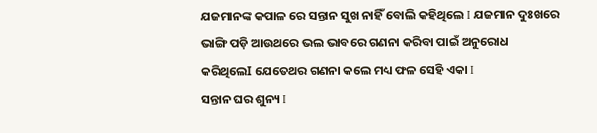ଯଜମାନଙ୍କ କପାଳ ରେ ସନ୍ତାନ ସୁଖ ନାହିଁ ବୋଲି କହିଥିଲେ I ଯଜମାନ ଦୁଃଖରେ ଭାଙ୍ଗି ପଡ଼ି ଆଉଥରେ ଭଲ ଭାବରେ ଗଣନା କରିବା ପାଇଁ ଅନୁରୋଧ କରିଥିଲେI ଯେତେଥର ଗଣନା କଲେ ମଧ୍ୟ ଫଳ ସେହି ଏକା I
ସନ୍ତାନ ଘର ଶୁନ୍ୟ I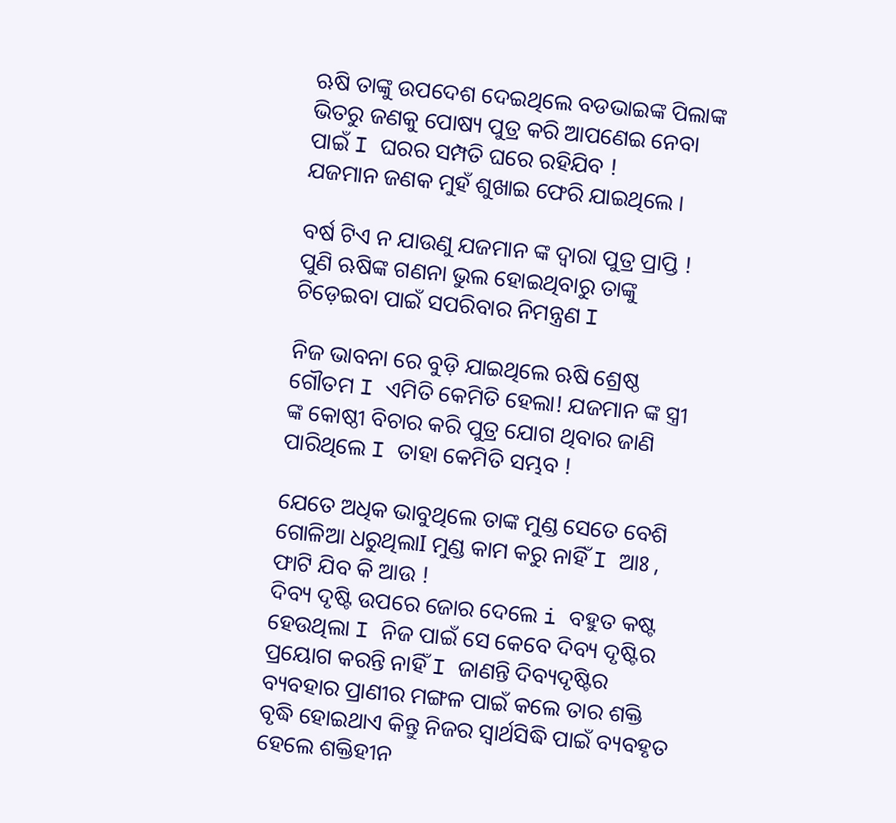ଋଷି ତାଙ୍କୁ ଉପଦେଶ ଦେଇଥିଲେ ବଡଭାଇଙ୍କ ପିଲାଙ୍କ ଭିତରୁ ଜଣକୁ ପୋଷ୍ୟ ପୁତ୍ର କରି ଆପଣେଇ ନେବା ପାଇଁ I ଘରର ସମ୍ପତି ଘରେ ରହିଯିବ !
ଯଜମାନ ଜଣକ ମୁହଁ ଶୁଖାଇ ଫେରି ଯାଇଥିଲେ ।

ବର୍ଷ ଟିଏ ନ ଯାଉଣୁ ଯଜମାନ ଙ୍କ ଦ୍ୱାରା ପୁତ୍ର ପ୍ରାପ୍ତି !
ପୁଣି ଋଷିଙ୍କ ଗଣନା ଭୁଲ ହୋଇଥିବାରୁ ତାଙ୍କୁ ଚିଡ଼େଇବା ପାଇଁ ସପରିବାର ନିମନ୍ତ୍ରଣ I

ନିଜ ଭାବନା ରେ ବୁଡ଼ି ଯାଇଥିଲେ ଋଷି ଶ୍ରେଷ୍ଠ ଗୌତମ I ଏମିତି କେମିତି ହେଲା! ଯଜମାନ ଙ୍କ ସ୍ତ୍ରୀ ଙ୍କ କୋଷ୍ଠୀ ବିଚାର କରି ପୁତ୍ର ଯୋଗ ଥିବାର ଜାଣି ପାରିଥିଲେ I ତାହା କେମିତି ସମ୍ଭବ !

ଯେତେ ଅଧିକ ଭାବୁଥିଲେ ତାଙ୍କ ମୁଣ୍ଡ ସେତେ ବେଶି ଗୋଳିଆ ଧରୁଥିଲାI ମୁଣ୍ଡ କାମ କରୁ ନାହିଁ I ଆଃ , ଫାଟି ଯିବ କି ଆଉ !
ଦିବ୍ୟ ଦୃଷ୍ଟି ଉପରେ ଜୋର ଦେଲେ i ବହୁତ କଷ୍ଟ ହେଉଥିଲା I ନିଜ ପାଇଁ ସେ କେବେ ଦିବ୍ୟ ଦୃଷ୍ଟିର ପ୍ରୟୋଗ କରନ୍ତି ନାହିଁ I ଜାଣନ୍ତି ଦିବ୍ୟଦୃଷ୍ଟିର ବ୍ୟବହାର ପ୍ରାଣୀର ମଙ୍ଗଳ ପାଇଁ କଲେ ତାର ଶକ୍ତି ବୃଦ୍ଧି ହୋଇଥାଏ କିନ୍ତୁ ନିଜର ସ୍ୱାର୍ଥସିଦ୍ଧି ପାଇଁ ବ୍ୟବହୃତ ହେଲେ ଶକ୍ତିହୀନ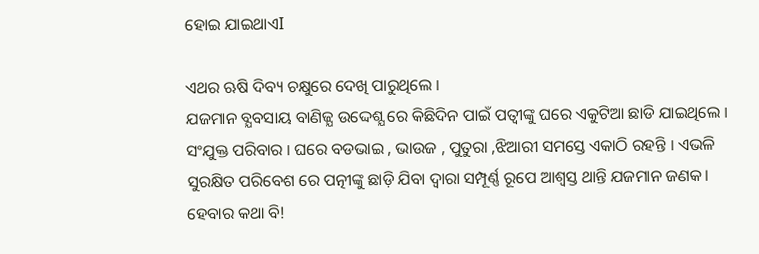ହୋଇ ଯାଇଥାଏI

ଏଥର ଋଷି ଦିବ୍ୟ ଚକ୍ଷୁରେ ଦେଖି ପାରୁଥିଲେ I
ଯଜମାନ ବ୍ଯବସାୟ ବାଣିଜ୍ଯ ଉଦ୍ଦେଶ୍ଯ ରେ କିଛିଦିନ ପାଇଁ ପତ୍ୱୀଙ୍କୁ ଘରେ ଏକୁଟିଆ ଛାଡି ଯାଇଥିଲେ I ସଂଯୁକ୍ତ ପରିବାର I ଘରେ ବଡଭାଇ , ଭାଉଜ , ପୁତୁରା ,ଝିଆରୀ ସମସ୍ତେ ଏକାଠି ରହନ୍ତି I ଏଭଳି ସୁରକ୍ଷିତ ପରିବେଶ ରେ ପତ୍ନୀଙ୍କୁ ଛାଡ଼ି ଯିବା ଦ୍ୱାରା ସମ୍ପୂର୍ଣ୍ଣ ରୂପେ ଆଶ୍ବସ୍ତ ଥାନ୍ତି ଯଜମାନ ଜଣକ। ହେବାର କଥା ବି!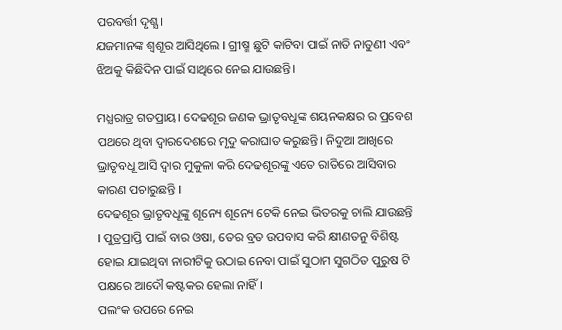ପରବର୍ତ୍ତୀ ଦୃଶ୍ଯ।
ଯଜମାନଙ୍କ ଶ୍ବଶୂର ଆସିଥିଲେ I ଗ୍ରୀଷ୍ମ ଛୁଟି କାଟିବା ପାଇଁ ନାତି ନାତୁଣୀ ଏବଂ ଝିଅକୁ କିଛିଦିନ ପାଇଁ ସାଥିରେ ନେଇ ଯାଉଛନ୍ତି।

ମଧ୍ଯରାତ୍ର ଗତପ୍ରାୟ। ଦେଢଶୂର ଜଣକ ଭ୍ରାତୃବଧୂଙ୍କ ଶୟନକକ୍ଷର ର ପ୍ରବେଶ ପଥରେ ଥିବା ଦ୍ବାରଦେଶରେ ମୃଦୁ କରାଘାତ କରୁଛନ୍ତି। ନିଦୁଆ ଆଖିରେ ଭ୍ରାତୃବଧୂ ଆସି ଦ୍ବାର ମୁକୁଳା କରି ଦେଢଶୂରଙ୍କୁ ଏତେ ରାତିରେ ଆସିବାର କାରଣ ପଚାରୁଛନ୍ତି I
ଦେଢଶୂର ଭ୍ରାତୃବଧୂଙ୍କୁ ଶୂନ୍ୟେ ଶୂନ୍ୟେ ଟେକି ନେଇ ଭିତରକୁ ଚାଲି ଯାଉଛନ୍ତି I ପୁତ୍ରପ୍ରାପ୍ତି ପାଇଁ ବାର ଓଷା, ତେର ବ୍ରତ ଉପବାସ କରି କ୍ଷୀଣତନୁ ବିଶିଷ୍ଟ ହୋଇ ଯାଇଥିବା ନାରୀଟିକୁ ଉଠାଇ ନେବା ପାଇଁ ସୁଠାମ ସୁଗଠିତ ପୁରୁଷ ଟି ପକ୍ଷରେ ଆଦୌ କଷ୍ଟକର ହେଲା ନାହିଁ।
ପଲଂକ ଉପରେ ନେଇ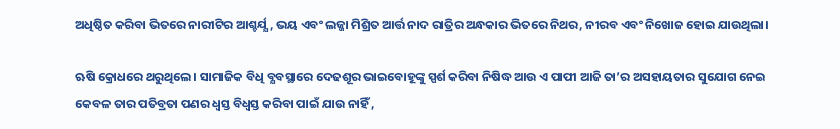ଅଧିଷ୍ଠିତ କରିବା ଭିତରେ ନାରୀଟିର ଆଶ୍ଚର୍ଯ୍ଯ , ଭୟ ଏବଂ ଲଜ୍ଜା ମିଶ୍ରିତ ଆର୍ତ୍ତ ନାଦ ରାତ୍ରିର ଅନ୍ଧକାର ଭିତରେ ନିଥର, ନୀରବ ଏବଂ ନିଖୋଜ ହୋଇ ଯାଉଥିଲା।

ଋଷି କ୍ରୋଧରେ ଥରୁଥିଲେ। ସାମାଜିକ ବିଧି ବ୍ଯବସ୍ଥାରେ ଦେଢଶୂର ଭାଇବୋହୂଙ୍କୁ ସ୍ପର୍ଶ କରିବା ନିଷିଦ୍ଧ ଆଉ ଏ ପାପୀ ଆଜି ତା’ର ଅସହାୟତାର ସୁଯୋଗ ନେଇ କେବଳ ତାର ପତିବ୍ରତା ପଣର ଧ୍ବସ୍ତ ବିଧ୍ବସ୍ତ କରିବା ପାଇଁ ଯାଉ ନାହିଁ ,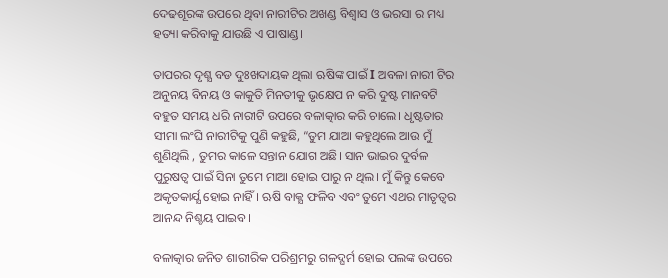ଦେଢଶୂରଙ୍କ ଉପରେ ଥିବା ନାରୀଟିର ଅଖଣ୍ଡ ବିଶ୍ୱାସ ଓ ଭରସା ର ମଧ୍ୟ ହତ୍ୟା କରିବାକୁ ଯାଉଛି ଏ ପାଷାଣ୍ଡ।

ତାପରର ଦୃଶ୍ଯ ବଡ ଦୁଃଖଦାୟକ ଥିଲା ଋଷିଙ୍କ ପାଇଁ I ଅବଳା ନାରୀ ଟିର ଅନୁନୟ ବିନୟ ଓ କାକୁତି ମିନତୀକୁ ଭୃକ୍ଷେପ ନ କରି ଦୁଷ୍ଟ ମାନବଟି ବହୁତ ସମୟ ଧରି ନାରୀଟି ଉପରେ ବଳାତ୍କାର କରି ଚାଲେ। ଧୃଷ୍ଟତାର ସୀମା ଲଂଘି ନାରୀଟିକୁ ପୁଣି କହୁଛି, “ତୁମ ଯାଆ କହୁଥିଲେ ଆଉ ମୁଁ ଶୁଣିଥିଲି , ତୁମର କାଳେ ସନ୍ତାନ ଯୋଗ ଅଛି। ସାନ ଭାଇର ଦୁର୍ବଳ ପୁରୁଷତ୍ବ ପାଇଁ ସିନା ତୁମେ ମାଆ ହୋଇ ପାରୁ ନ ଥିଲ। ମୁଁ କିନ୍ତୁ କେବେ ଅକୃତକାର୍ଯ୍ଯ ହୋଇ ନାହିଁ। ଋଷି ବାକ୍ଯ ଫଳିବ ଏବଂ ତୁମେ ଏଥର ମାତୃତ୍ବର ଆନନ୍ଦ ନିଶ୍ଚୟ ପାଇବ।

ବଳାତ୍କାର ଜନିତ ଶାରୀରିକ ପରିଶ୍ରମରୁ ଗଳଦ୍ଘର୍ମ ହୋଇ ପଲଙ୍କ ଉପରେ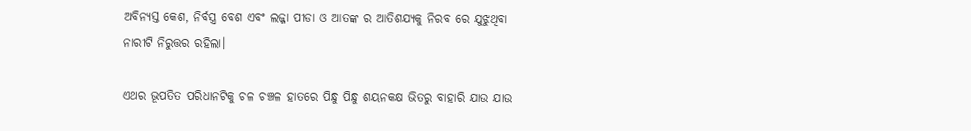ଅବିନ୍ୟସ୍ତ କେଶ, ନିର୍ବସ୍ତ୍ର ବେଶ ଏବଂ ଲଜ୍ଜା ପୀଡା ଓ ଆତଙ୍କ ର ଆତିଶଯ୍ଯକୁ ନିରବ ରେ ଯୁଝୁଥିବା ନାରୀଟି ନିରୁତ୍ତର ରହିଲା।

ଏଥର ଭୂପତିତ ପରିଧାନଟିକୁ ଚଳ ଚଞ୍ଚଳ ହାତରେ ପିନ୍ଧୁ ପିନ୍ଧୁ ଶୟନକକ୍ଷ ଭିତରୁ ବାହାରି ଯାଉ ଯାଉ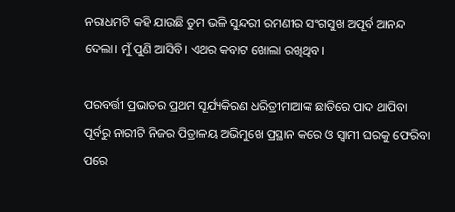ନରାଧମଟି କହି ଯାଉଛି ତୁମ ଭଳି ସୁନ୍ଦରୀ ରମଣୀର ସଂଗସୁଖ ଅପୂର୍ବ ଆନନ୍ଦ ଦେଲା। ମୁଁ ପୁଣି ଆସିବି। ଏଥର କବାଟ ଖୋଲା ରଖିଥିବ।

ପରବର୍ତ୍ତୀ ପ୍ରଭାତର ପ୍ରଥମ ସୂର୍ଯ୍ୟକିରଣ ଧରିତ୍ରୀମାଆଙ୍କ ଛାତିରେ ପାଦ ଥାପିବା ପୂର୍ବରୁ ନାରୀଟି ନିଜର ପିତ୍ରାଳୟ ଅଭିମୁଖେ ପ୍ରସ୍ଥାନ କରେ ଓ ସ୍ବାମୀ ଘରକୁ ଫେରିବା ପରେ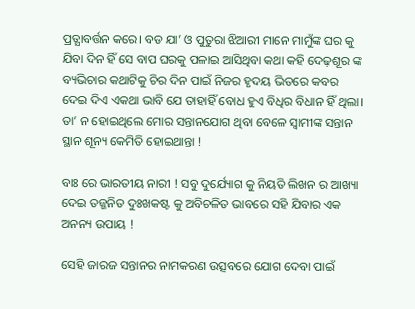ପ୍ରତ୍ଯାବର୍ତ୍ତନ କରେ। ବଡ ଯା’ ଓ ପୁତୁରା ଝିଆରୀ ମାନେ ମାମୁଁଙ୍କ ଘର କୁ ଯିବା ଦିନ ହିଁ ସେ ବାପ ଘରକୁ ପଳାଇ ଆସିଥିବା କଥା କହି ଦେଢ଼ଶୂର ଙ୍କ ବ୍ୟଭିଚାର କଥାଟିକୁ ଚିର ଦିନ ପାଇଁ ନିଜର ହୃଦୟ ଭିତରେ କବର ଦେଇ ଦିଏ ଏକଥା ଭାବି ଯେ ତାହାହିଁ ବୋଧ ହୁଏ ବିଧିର ବିଧାନ ହିଁ ଥିଲା। ତା’ ନ ହୋଇଥିଲେ ମୋର ସନ୍ତାନଯୋଗ ଥିବା ବେଳେ ସ୍ବାମୀଙ୍କ ସନ୍ତାନ ସ୍ଥାନ ଶୂନ୍ୟ କେମିତି ହୋଇଥାନ୍ତା !

ବାଃ ରେ ଭାରତୀୟ ନାରୀ ! ସବୁ ଦୁର୍ଯ୍ୟୋଗ କୁ ନିୟତି ଲିଖନ ର ଆଖ୍ୟା ଦେଇ ତଜ୍ଜନିତ ଦୁଃଖକଷ୍ଟ କୁ ଅବିଚଳିତ ଭାବରେ ସହି ଯିବାର ଏକ ଅନନ୍ୟ ଉପାୟ !

ସେହି ଜାରଜ ସନ୍ତାନର ନାମକରଣ ଉତ୍ସବରେ ଯୋଗ ଦେବା ପାଇଁ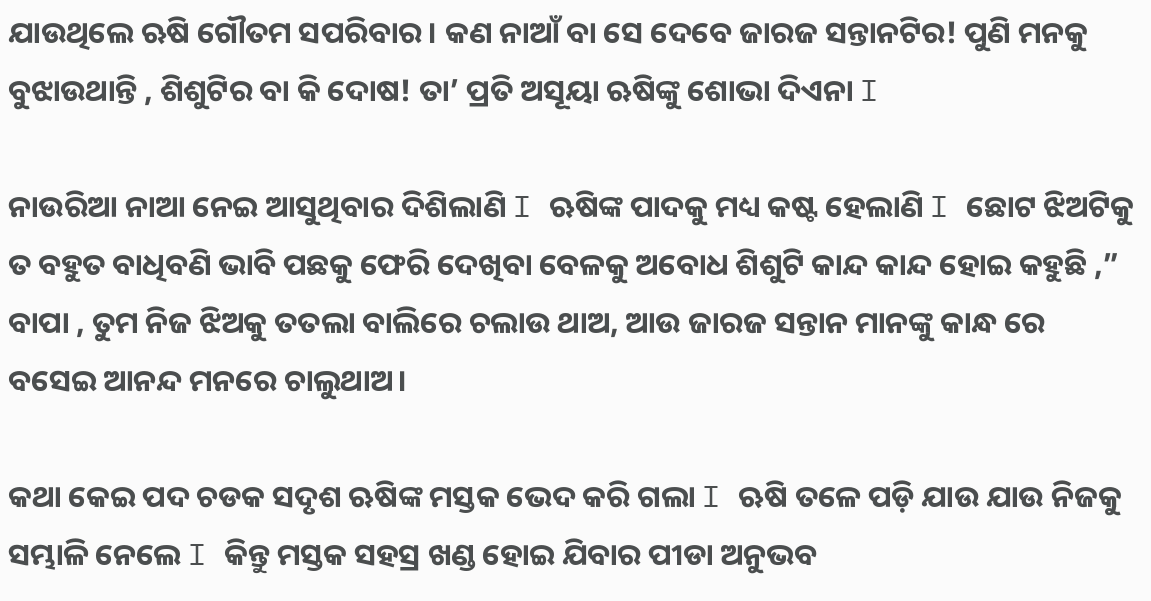ଯାଉଥିଲେ ଋଷି ଗୌତମ ସପରିବାର। କଣ ନାଆଁ ବା ସେ ଦେବେ ଜାରଜ ସନ୍ତାନଟିର! ପୁଣି ମନକୁ ବୁଝାଉଥାନ୍ତି , ଶିଶୁଟିର ବା କି ଦୋଷ! ତା’ ପ୍ରତି ଅସୂୟା ଋଷିଙ୍କୁ ଶୋଭା ଦିଏନା I

ନାଉରିଆ ନାଆ ନେଇ ଆସୁଥିବାର ଦିଶିଲାଣି I ଋଷିଙ୍କ ପାଦକୁ ମଧ୍ୟ କଷ୍ଟ ହେଲାଣି I ଛୋଟ ଝିଅଟିକୁ ତ ବହୁତ ବାଧିବଣି ଭାବି ପଛକୁ ଫେରି ଦେଖିବା ବେଳକୁ ଅବୋଧ ଶିଶୁଟି କାନ୍ଦ କାନ୍ଦ ହୋଇ କହୁଛି ,” ବାପା , ତୁମ ନିଜ ଝିଅକୁ ତତଲା ବାଲିରେ ଚଲାଉ ଥାଅ, ଆଉ ଜାରଜ ସନ୍ତାନ ମାନଙ୍କୁ କାନ୍ଧ ରେ ବସେଇ ଆନନ୍ଦ ମନରେ ଚାଲୁଥାଅ।

କଥା କେଇ ପଦ ଚଡକ ସଦୃଶ ଋଷିଙ୍କ ମସ୍ତକ ଭେଦ କରି ଗଲା I ଋଷି ତଳେ ପଡ଼ି ଯାଉ ଯାଉ ନିଜକୁ ସମ୍ଭାଳି ନେଲେ I କିନ୍ତୁ ମସ୍ତକ ସହସ୍ର ଖଣ୍ଡ ହୋଇ ଯିବାର ପୀଡା ଅନୁଭବ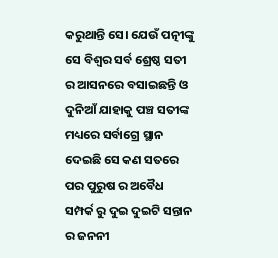କରୁଥାନ୍ତି ସେ। ଯେଉଁ ପତ୍ନୀଙ୍କୁ ସେ ବିଶ୍ୱର ସର୍ବ ଶ୍ରେଷ୍ଠ ସତୀ ର ଆସନରେ ବସାଇଛନ୍ତି ଓ ଦୁନିଆଁ ଯାହାକୁ ପଞ୍ଚ ସତୀଙ୍କ ମଧ୍ୟରେ ସର୍ବାଗ୍ରେ ସ୍ଥାନ ଦେଇଛି ସେ କଣ ସତରେ ପର ପୁରୁଷ ର ଅବୈଧ ସମ୍ପର୍କ ରୁ ଦୁଇ ଦୁଇଟି ସନ୍ତାନ ର ଜନନୀ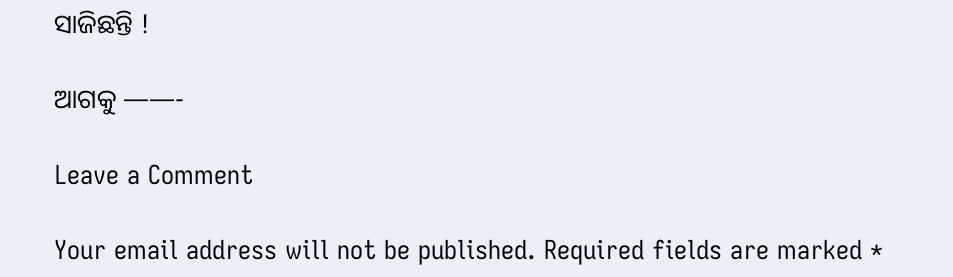ସାଜିଛନ୍ତି !

ଆଗକୁ ——-

Leave a Comment

Your email address will not be published. Required fields are marked *